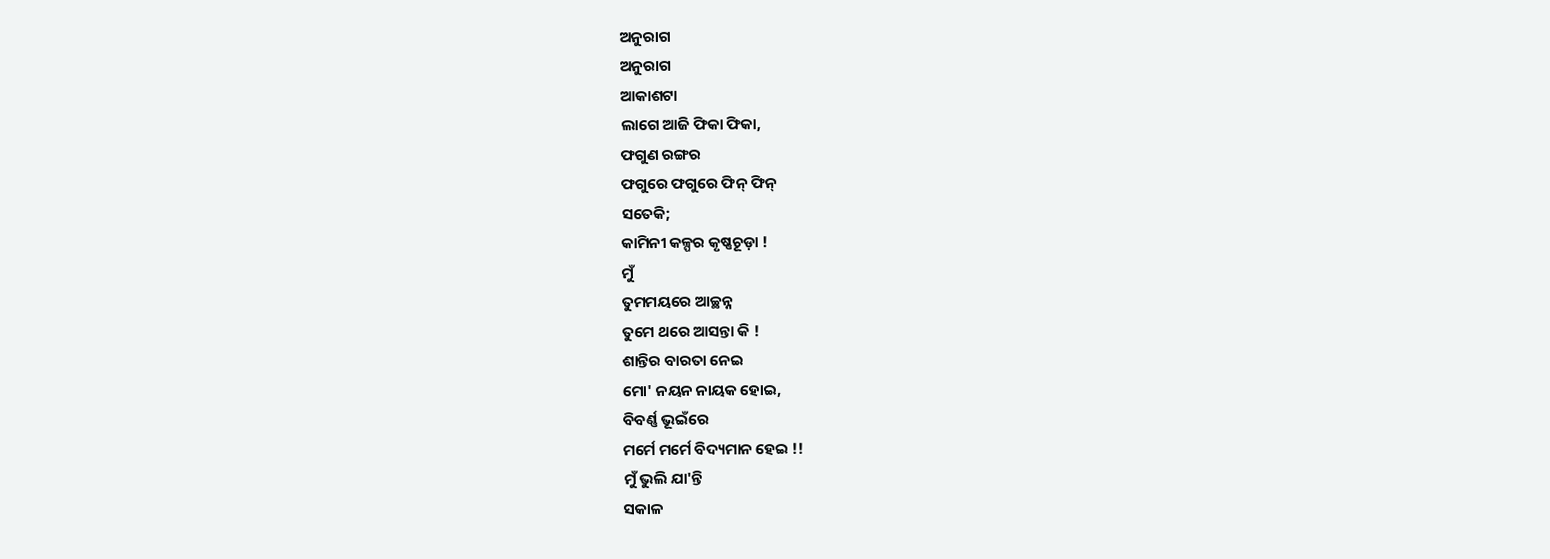ଅନୁରାଗ
ଅନୁରାଗ
ଆକାଶଟା
ଲାଗେ ଆଜି ଫିକା ଫିକା,
ଫଗୁଣ ରଙ୍ଗର
ଫଗୁରେ ଫଗୁରେ ଫିନ୍ ଫିନ୍
ସତେକି;
କାମିନୀ କଳ୍ପର କୃଷ୍ଣଚୂଡ଼ା !
ମୁଁ
ତୁମମୟରେ ଆଚ୍ଛନ୍ନ
ତୁମେ ଥରେ ଆସନ୍ତା କି !
ଶାନ୍ତିର ବାରତା ନେଇ
ମୋ' ନୟନ ନାୟକ ହୋଇ,
ବିବର୍ଣ୍ଣ ଭୂଇଁରେ
ମର୍ମେ ମର୍ମେ ବିଦ୍ୟମାନ ହେଇ !!
ମୁଁ ଭୁଲି ଯା'ନ୍ତି
ସକାଳ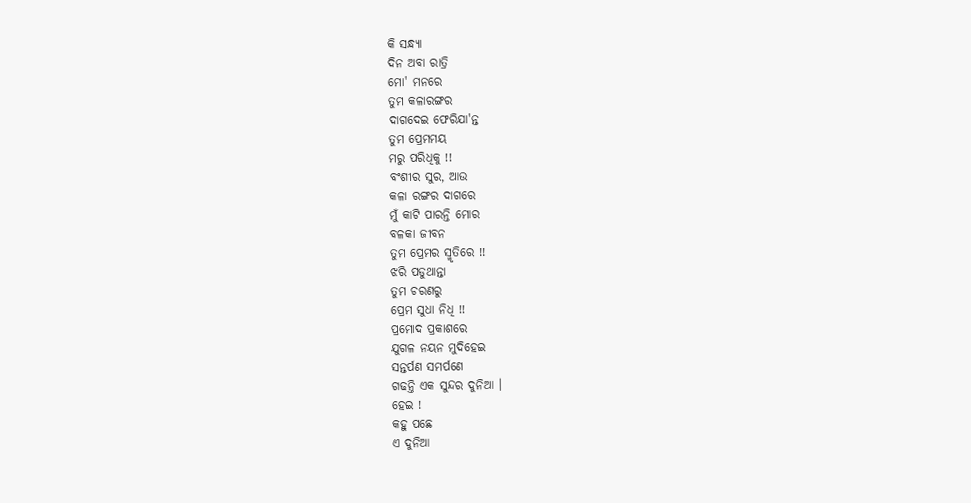କି ସନ୍ଧ୍ୟା
ଦିନ ଅବା ରାତ୍ରି
ମୋ' ମନରେ
ତୁମ କଳାରଙ୍ଗର
ଦାଗଦେଇ ଫେରିଯା'ନ୍ତ
ତୁମ ପ୍ରେମମୟ
ମରୁ ପରିଧିକୁ !!
ବଂଶୀର ସୁର, ଆଉ
କଳା ରଙ୍ଗର ଦାଗରେ
ମୁଁ କାଟି ପାରନ୍ତି ମୋର
ବଳକା ଜୀବନ
ତୁମ ପ୍ରେମର ସ୍ମୃତିରେ !!
ଝରି ପଡୁଥାନ୍ତା
ତୁମ ଚରଣରୁ
ପ୍ରେମ ସୁଧା ନିଧି !!
ପ୍ରମୋଦ ପ୍ରକାଶରେ
ଯୁଗଳ ନୟନ ମୁଦିହେଇ
ସନ୍ତର୍ପଣ ସମର୍ପଣେ
ଗଢନ୍ତି ଏକ ସୁନ୍ଦର ଦୁନିଆ ।
ହେଇ !
କହୁ ପଛେ
ଏ ଦୁନିଆ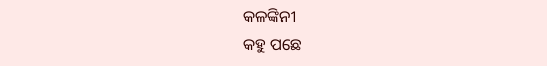କଳଙ୍କିନୀ
କହୁ ପଛେ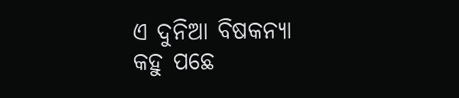ଏ ଦୁନିଆ ବିଷକନ୍ୟା
କହୁ ପଛେ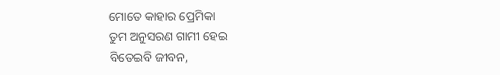ମୋତେ କାହାର ପ୍ରେମିକା
ତୁମ ଅନୁସରଣ ଗାମୀ ହେଇ
ବିତେଇବି ଜୀବନ,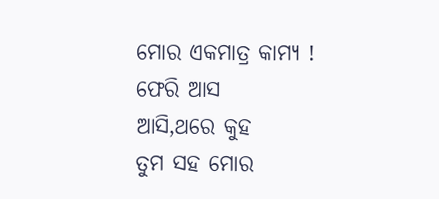ମୋର ଏକମାତ୍ର କାମ୍ୟ !
ଫେରି ଆସ
ଆସି,ଥରେ କୁହ
ତୁମ ସହ ମୋର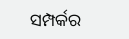ସମ୍ପର୍କର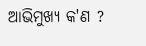ଆଭିମୁଖ୍ୟ କ'ଣ ?